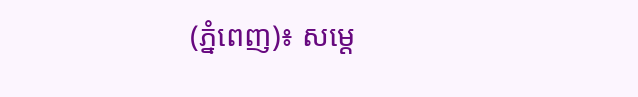(ភ្នំពេញ)៖ សម្តេ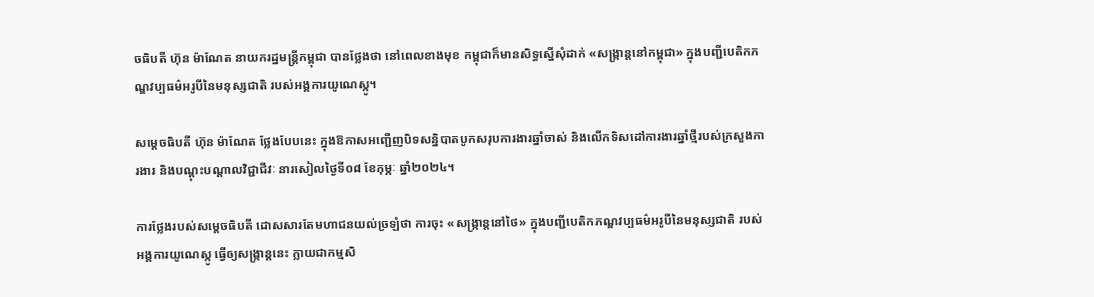ចធិបតី ហ៊ុន ម៉ាណែត នាយករដ្ឋមន្ត្រីកម្ពុជា បានថ្លែងថា នៅពេលខាងមុខ កម្ពុជាក៏មានសិទ្ធស្នើសុំដាក់ «សង្ក្រាន្តនៅកម្ពុជា» ក្នុងបញ្ជីបេតិកភណ្ឌវប្បធម៌អរូបីនៃមនុស្សជាតិ របស់អង្គការយូណេស្កូ។

សម្តេចធិបតី ហ៊ុន ម៉ាណែត ថ្លែងបែបនេះ ក្នុងឱកាសអញ្ជើញបិទសន្និបាតបូកសរុបការងារឆ្នាំចាស់ និងលើកទិសដៅការងារឆ្នាំថ្មីរបស់ក្រសួងការងារ និងបណ្តុះបណ្តាលវិជ្ជាជីវៈ នារសៀលថ្ងៃទី០៨ ខែកុម្ភៈ ឆ្នាំ២០២៤។

ការថ្លែងរបស់សម្តេចធិបតី ដោសសារតែមហាជនយល់ច្រឡំថា ការចុះ «សង្ក្រាន្តនៅថៃ» ក្នុងបញ្ជីបេតិកភណ្ឌវប្បធម៌អរូបីនៃមនុស្សជាតិ របស់អង្គការយូណេស្កូ ធ្វើឲ្យសង្ក្រាន្តនេះ ក្លាយជាកម្មសិ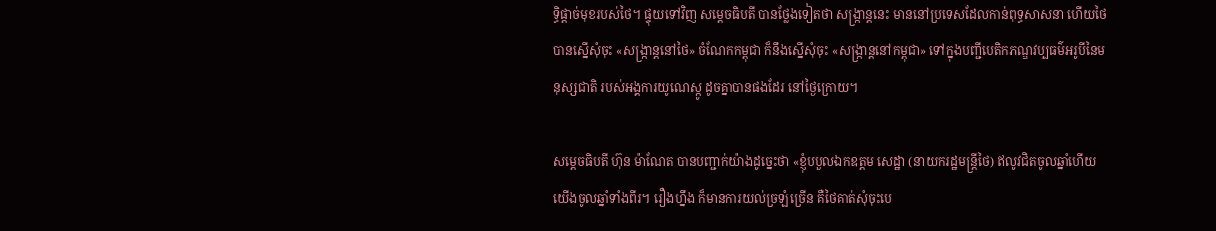ទ្ធិផ្តាច់មុខរបស់ថៃ។ ផ្ទុយទៅវិញ សម្តេចធិបតី បានថ្លែងទៀតថា សង្ក្រាន្តនេះ មាននៅប្រទេសដែលកាន់ពុទ្ធសាសនា ហើយថៃបានស្នើសុំចុះ «សង្រ្កាន្តនៅថៃ» ចំណែកកម្ពុជា ក៏នឹងស្នើសុំចុះ «សង្ក្រាន្តនៅកម្ពុជា» ទៅក្នុងបញ្ជីបេតិកភណ្ឌវប្បធម៌អរូបីនៃមនុស្សជាតិ របស់អង្គការយូណេស្កូ ដូចគ្នាបានផងដែរ នៅថ្ងៃក្រោយ។

សម្តេចធិបតី ហ៊ុន ម៉ាណែត បានបញ្ជាក់យ៉ាងដូច្នេះថា «ខ្ញុំបបួលឯកឧត្តម សេដ្ឋា (នាយករដ្ឋមន្ត្រីថៃ) ឥលូវជិតចូលឆ្នាំហើយ យើងចូលឆ្នាំទាំងពីរ។ រឿងហ្នឹង ក៏មានការយល់ច្រឡំច្រើន គឺថៃគាត់សុំចុះបេ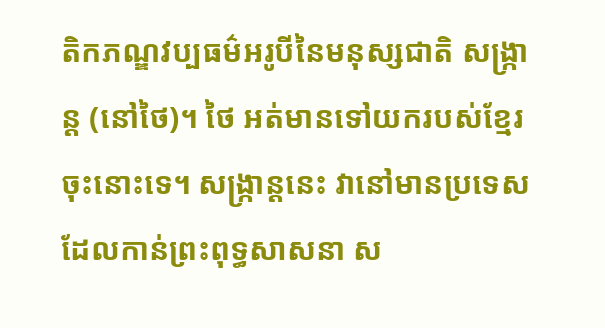តិកភណ្ឌវប្បធម៌អរូបីនៃមនុស្សជាតិ សង្ក្រាន្ត (នៅថៃ)។ ថៃ អត់មានទៅយករបស់ខ្មែរចុះនោះទេ។ សង្ក្រាន្តនេះ វានៅមានប្រទេសដែលកាន់ព្រះពុទ្ធសាសនា ស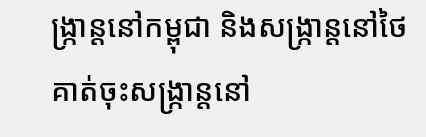ង្ក្រាន្តនៅកម្ពុជា និងសង្ក្រាន្តនៅថៃ គាត់ចុះសង្ក្រាន្តនៅ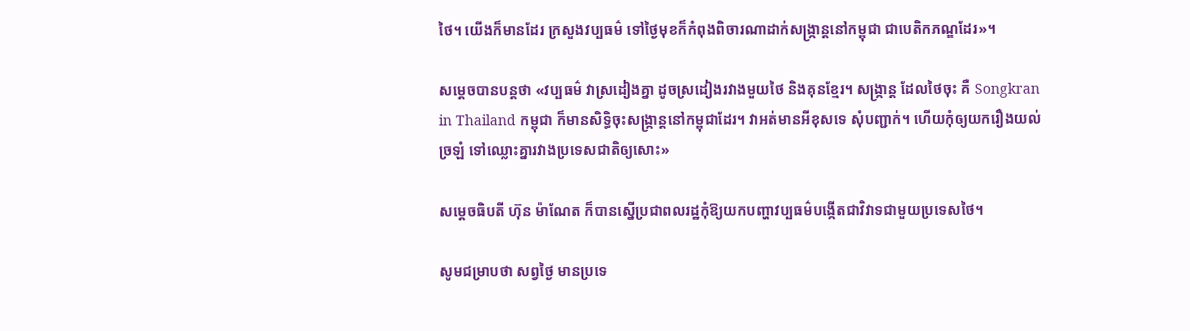ថៃ។ យើងក៏មានដែរ ក្រសួងវប្បធម៌ ទៅថ្ងៃមុខក៏កំពុងពិចារណាដាក់សង្ក្រាន្តនៅកម្ពុជា ជាបេតិកភណ្ឌដែរ»។

សម្តេចបានបន្តថា «វប្បធម៌ វាស្រដៀងគ្នា ដូចស្រដៀងរវាងមួយថៃ និងគុនខ្មែរ។ សង្ក្រាន្ត ដែលថៃចុះ គឺ Songkran in Thailand កម្ពុជា ក៏មានសិទ្ធិចុះសង្ក្រាន្តនៅកម្ពុជាដែរ។ វាអត់មានអីខុសទេ សុំបញ្ជាក់។ ហើយកុំឲ្យយករឿងយល់ច្រឡំ ទៅឈ្លោះគ្នារវាងប្រទេសជាតិឲ្យសោះ»

សម្តេចធិបតី ហ៊ុន ម៉ាណែត ក៏បានស្នើប្រជាពលរដ្ឋកុំឱ្យយកបញ្ហាវប្បធម៌បង្កើតជាវិវាទជាមួយប្រទេសថៃ។

សូមជម្រាបថា សព្វថ្ងៃ មានប្រទេ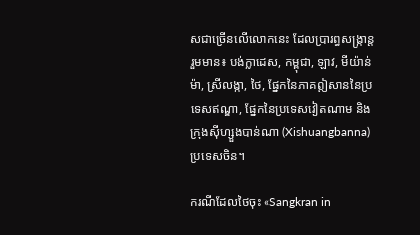សជាច្រើនលើលោកនេះ ដែលប្រារព្ធសង្ក្រាន្ត រួមមាន៖ បង់ក្លាដេស, កម្ពុជា, ឡាវ, មីយ៉ាន់ម៉ា, ស្រីលង្កា, ថៃ, ផ្នែកនៃភាគឦសាននៃប្រទេសឥណ្ឌា, ផ្នែកនៃប្រទេសវៀតណាម និងក្រុងស៊ីហ្សួងបាន់ណា (Xishuangbanna) ប្រទេសចិន។

ករណីដែលថៃចុះ «Sangkran in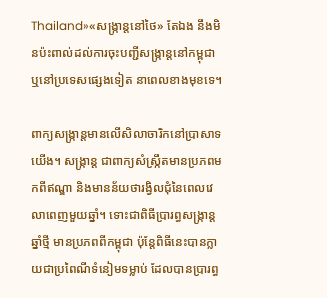Thailand»«សង្ក្រាន្តនៅថៃ» តែឯង នឹងមិនប៉ះពាល់ដល់ការចុះបញ្ជីសង្រ្កាន្តនៅកម្ពុជា ឬនៅប្រទេសផ្សេងទៀត នាពេលខាងមុខទេ។

ពាក្យសង្រ្កាន្តមានលើសិលាចារិកនៅប្រាសាទយើង។ សង្រ្កាន្ត ជាពាក្យសំស្រឹ្កតមានប្រភពមកពីឥណ្ឌា និងមានន័យថារង្វិលជុំនៃពេលវេលាពេញមួយឆ្នាំ។ ទោះជាពិធីប្រារព្ធសង្រ្កាន្តឆ្នាំថ្មី មានប្រភពពីកម្ពុជា ប៉ុន្តែពិធីនេះបានក្លាយជាប្រពៃណីទំនៀមទម្លាប់ ដែលបានប្រារព្ធ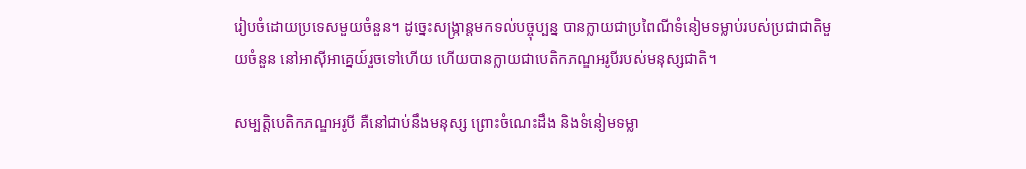រៀបចំដោយប្រទេសមួយចំនួន។ ដូច្នេះសង្រ្កាន្តមកទល់បច្ចុប្បន្ន បានក្លាយជាប្រពៃណីទំនៀមទម្លាប់របស់ប្រជាជាតិមួយចំនួន នៅអាស៊ីអាគ្នេយ៍រួចទៅហើយ ហើយបានក្លាយជាបេតិកភណ្ឌអរូបីរបស់មនុស្សជាតិ។

សម្បត្តិបេតិកភណ្ឌអរូបី គឺនៅជាប់នឹងមនុស្ស ព្រោះចំណេះដឹង និងទំនៀមទម្លា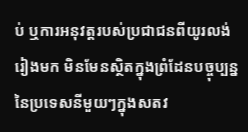ប់ ឬការអនុវត្តរបស់ប្រជាជនពីយូរលង់រៀងមក មិនមែនស្ថិតក្នុងព្រំដែនបច្ចុប្បន្ននៃប្រទេសនីមួយៗក្នុងសតវ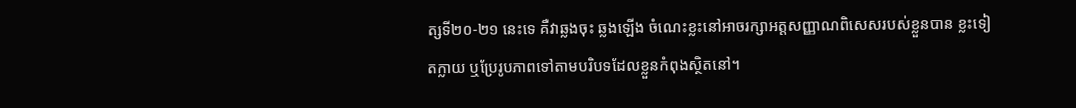ត្សទី២០-២១ នេះទេ គឺវាឆ្លងចុះ ឆ្លងឡើង ចំណេះខ្លះនៅអាចរក្សាអត្តសញ្ញាណពិសេសរបស់ខ្លួនបាន ខ្លះទៀតក្លាយ ឬប្រែរូបភាពទៅតាមបរិបទដែលខ្លួនកំពុងស្ថិតនៅ។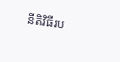នីតិវិធីរប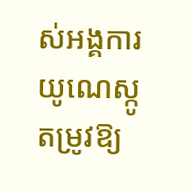ស់អង្គការយូណេស្កូ តម្រូវឱ្យ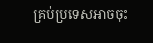គ្រប់ប្រទេសអាចចុះ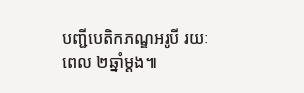បញ្ជីបេតិកភណ្ឌអរូបី រយៈពេល ២ឆ្នាំម្តង៕